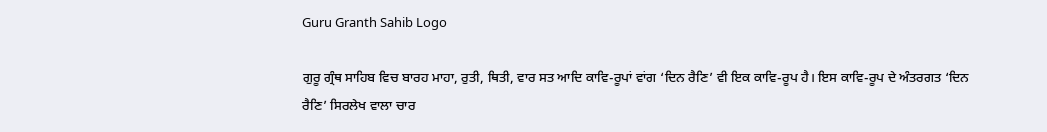Guru Granth Sahib Logo

ਗੁਰੂ ਗ੍ਰੰਥ ਸਾਹਿਬ ਵਿਚ ਬਾਰਹ ਮਾਹਾ, ਰੁਤੀ, ਥਿਤੀ, ਵਾਰ ਸਤ ਆਦਿ ਕਾਵਿ-ਰੂਪਾਂ ਵਾਂਗ ‘ਦਿਨ ਰੈਣਿ’ ਵੀ ਇਕ ਕਾਵਿ-ਰੂਪ ਹੈ। ਇਸ ਕਾਵਿ-ਰੂਪ ਦੇ ਅੰਤਰਗਤ ‘ਦਿਨ ਰੈਣਿ’ ਸਿਰਲੇਖ ਵਾਲਾ ਚਾਰ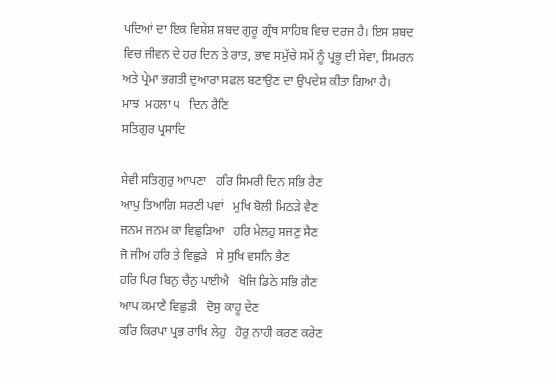ਪਦਿਆਂ ਦਾ ਇਕ ਵਿਸ਼ੇਸ਼ ਸ਼ਬਦ ਗੁਰੂ ਗ੍ਰੰਥ ਸਾਹਿਬ ਵਿਚ ਦਰਜ ਹੈ। ਇਸ ਸ਼ਬਦ ਵਿਚ ਜੀਵਨ ਦੇ ਹਰ ਦਿਨ ਤੇ ਰਾਤ, ਭਾਵ ਸਮੁੱਚੇ ਸਮੇਂ ਨੂੰ ਪ੍ਰਭੂ ਦੀ ਸੇਵਾ, ਸਿਮਰਨ ਅਤੇ ਪ੍ਰੇਮਾ ਭਗਤੀ ਦੁਆਰਾ ਸਫਲ ਬਣਾਉਣ ਦਾ ਉਪਦੇਸ਼ ਕੀਤਾ ਗਿਆ ਹੈ।
ਮਾਝ  ਮਹਲਾ ੫   ਦਿਨ ਰੈਣਿ
ਸਤਿਗੁਰ ਪ੍ਰਸਾਦਿ

ਸੇਵੀ ਸਤਿਗੁਰੁ ਆਪਣਾ   ਹਰਿ ਸਿਮਰੀ ਦਿਨ ਸਭਿ ਰੈਣ
ਆਪੁ ਤਿਆਗਿ ਸਰਣੀ ਪਵਾਂ   ਮੁਖਿ ਬੋਲੀ ਮਿਠੜੇ ਵੈਣ
ਜਨਮ ਜਨਮ ਕਾ ਵਿਛੁੜਿਆ   ਹਰਿ ਮੇਲਹੁ ਸਜਣੁ ਸੈਣ
ਜੋ ਜੀਅ ਹਰਿ ਤੇ ਵਿਛੁੜੇ   ਸੇ ਸੁਖਿ ਵਸਨਿ ਭੈਣ
ਹਰਿ ਪਿਰ ਬਿਨੁ ਚੈਨੁ ਪਾਈਐ   ਖੋਜਿ ਡਿਠੇ ਸਭਿ ਗੈਣ
ਆਪ ਕਮਾਣੈ ਵਿਛੁੜੀ   ਦੋਸੁ ਕਾਹੂ ਦੇਣ
ਕਰਿ ਕਿਰਪਾ ਪ੍ਰਭ ਰਾਖਿ ਲੇਹੁ   ਹੋਰੁ ਨਾਹੀ ਕਰਣ ਕਰੇਣ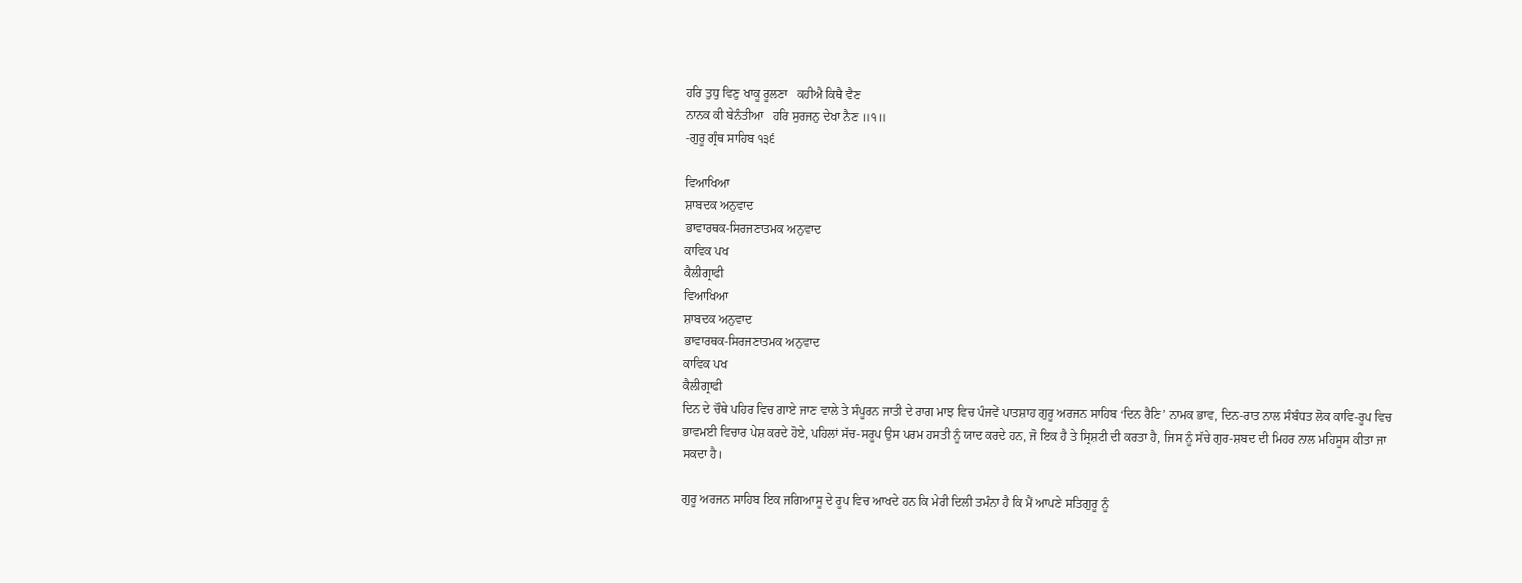ਹਰਿ ਤੁਧੁ ਵਿਣੁ ਖਾਕੂ ਰੂਲਣਾ   ਕਹੀਐ ਕਿਥੈ ਵੈਣ
ਨਾਨਕ ਕੀ ਬੇਨੰਤੀਆ   ਹਰਿ ਸੁਰਜਨੁ ਦੇਖਾ ਨੈਣ ॥੧॥
-ਗੁਰੂ ਗ੍ਰੰਥ ਸਾਹਿਬ ੧੩੬

ਵਿਆਖਿਆ
ਸ਼ਾਬਦਕ ਅਨੁਵਾਦ
ਭਾਵਾਰਥਕ-ਸਿਰਜਣਾਤਮਕ ਅਨੁਵਾਦ
ਕਾਵਿਕ ਪਖ
ਕੈਲੀਗ੍ਰਾਫੀ
ਵਿਆਖਿਆ
ਸ਼ਾਬਦਕ ਅਨੁਵਾਦ
ਭਾਵਾਰਥਕ-ਸਿਰਜਣਾਤਮਕ ਅਨੁਵਾਦ
ਕਾਵਿਕ ਪਖ
ਕੈਲੀਗ੍ਰਾਫੀ
ਦਿਨ ਦੇ ਚੌਥੇ ਪਹਿਰ ਵਿਚ ਗਾਏ ਜਾਣ ਵਾਲੇ ਤੇ ਸੰਪੂਰਨ ਜਾਤੀ ਦੇ ਰਾਗ ਮਾਝ ਵਿਚ ਪੰਜਵੇਂ ਪਾਤਸ਼ਾਹ ਗੁਰੂ ਅਰਜਨ ਸਾਹਿਬ ‘ਦਿਨ ਰੈਣਿ’ ਨਾਮਕ ਭਾਵ, ਦਿਨ-ਰਾਤ ਨਾਲ ਸੰਬੰਧਤ ਲੋਕ ਕਾਵਿ-ਰੂਪ ਵਿਚ ਭਾਵਮਈ ਵਿਚਾਰ ਪੇਸ਼ ਕਰਦੇ ਹੋਏ, ਪਹਿਲਾਂ ਸੱਚ-ਸਰੂਪ ਉਸ ਪਰਮ ਹਸਤੀ ਨੂੰ ਯਾਦ ਕਰਦੇ ਹਨ, ਜੋ ਇਕ ਹੈ ਤੇ ਸ੍ਰਿਸ਼ਟੀ ਦੀ ਕਰਤਾ ਹੈ, ਜਿਸ ਨੂੰ ਸੱਚੇ ਗੁਰ-ਸ਼ਬਦ ਦੀ ਮਿਹਰ ਨਾਲ ਮਹਿਸੂਸ ਕੀਤਾ ਜਾ ਸਕਦਾ ਹੈ।

ਗੁਰੂ ਅਰਜਨ ਸਾਹਿਬ ਇਕ ਜਗਿਆਸੂ ਦੇ ਰੂਪ ਵਿਚ ਆਖਦੇ ਹਨ ਕਿ ਮੇਰੀ ਦਿਲੀ ਤਮੰਨਾ ਹੈ ਕਿ ਮੈਂ ਆਪਣੇ ਸਤਿਗੁਰੂ ਨੂੰ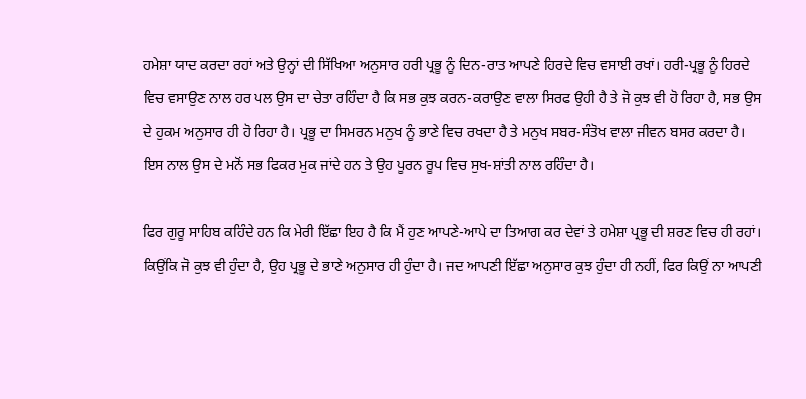ਹਮੇਸ਼ਾ ਯਾਦ ਕਰਦਾ ਰਹਾਂ ਅਤੇ ਉਨ੍ਹਾਂ ਦੀ ਸਿੱਖਿਆ ਅਨੁਸਾਰ ਹਰੀ ਪ੍ਰਭੂ ਨੂੰ ਦਿਨ-ਰਾਤ ਆਪਣੇ ਹਿਰਦੇ ਵਿਚ ਵਸਾਈ ਰਖਾਂ। ਹਰੀ-ਪ੍ਰਭੂ ਨੂੰ ਹਿਰਦੇ ਵਿਚ ਵਸਾਉਣ ਨਾਲ ਹਰ ਪਲ ਉਸ ਦਾ ਚੇਤਾ ਰਹਿੰਦਾ ਹੈ ਕਿ ਸਭ ਕੁਝ ਕਰਨ-ਕਰਾਉਣ ਵਾਲਾ ਸਿਰਫ ਉਹੀ ਹੈ ਤੇ ਜੋ ਕੁਝ ਵੀ ਹੋ ਰਿਹਾ ਹੈ, ਸਭ ਉਸ ਦੇ ਹੁਕਮ ਅਨੁਸਾਰ ਹੀ ਹੋ ਰਿਹਾ ਹੈ। ਪ੍ਰਭੂ ਦਾ ਸਿਮਰਨ ਮਨੁਖ ਨੂੰ ਭਾਣੇ ਵਿਚ ਰਖਦਾ ਹੈ ਤੇ ਮਨੁਖ ਸਬਰ-ਸੰਤੋਖ ਵਾਲਾ ਜੀਵਨ ਬਸਰ ਕਰਦਾ ਹੈ। ਇਸ ਨਾਲ ਉਸ ਦੇ ਮਨੋਂ ਸਭ ਫਿਕਰ ਮੁਕ ਜਾਂਦੇ ਹਨ ਤੇ ਉਹ ਪੂਰਨ ਰੂਪ ਵਿਚ ਸੁਖ-ਸ਼ਾਂਤੀ ਨਾਲ ਰਹਿੰਦਾ ਹੈ।

ਫਿਰ ਗੁਰੂ ਸਾਹਿਬ ਕਹਿੰਦੇ ਹਨ ਕਿ ਮੇਰੀ ਇੱਛਾ ਇਹ ਹੈ ਕਿ ਮੈਂ ਹੁਣ ਆਪਣੇ-ਆਪੇ ਦਾ ਤਿਆਗ ਕਰ ਦੇਵਾਂ ਤੇ ਹਮੇਸ਼ਾ ਪ੍ਰਭੂ ਦੀ ਸ਼ਰਣ ਵਿਚ ਹੀ ਰਹਾਂ। ਕਿਉਂਕਿ ਜੋ ਕੁਝ ਵੀ ਹੁੰਦਾ ਹੈ, ਉਹ ਪ੍ਰਭੂ ਦੇ ਭਾਣੇ ਅਨੁਸਾਰ ਹੀ ਹੁੰਦਾ ਹੈ। ਜਦ ਆਪਣੀ ਇੱਛਾ ਅਨੁਸਾਰ ਕੁਝ ਹੁੰਦਾ ਹੀ ਨਹੀਂ, ਫਿਰ ਕਿਉਂ ਨਾ ਆਪਣੀ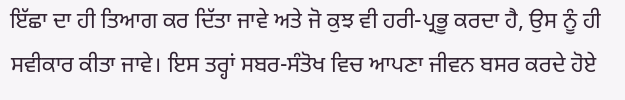ਇੱਛਾ ਦਾ ਹੀ ਤਿਆਗ ਕਰ ਦਿੱਤਾ ਜਾਵੇ ਅਤੇ ਜੋ ਕੁਝ ਵੀ ਹਰੀ-ਪ੍ਰਭੂ ਕਰਦਾ ਹੈ, ਉਸ ਨੂੰ ਹੀ ਸਵੀਕਾਰ ਕੀਤਾ ਜਾਵੇ। ਇਸ ਤਰ੍ਹਾਂ ਸਬਰ-ਸੰਤੋਖ ਵਿਚ ਆਪਣਾ ਜੀਵਨ ਬਸਰ ਕਰਦੇ ਹੋਏ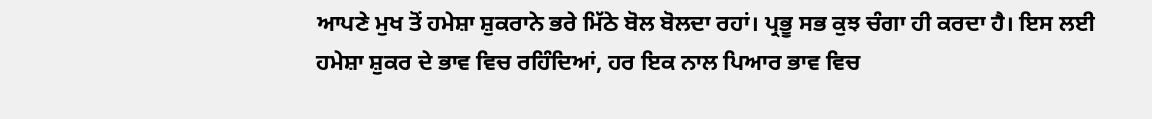ਆਪਣੇ ਮੁਖ ਤੋਂ ਹਮੇਸ਼ਾ ਸ਼ੁਕਰਾਨੇ ਭਰੇ ਮਿੱਠੇ ਬੋਲ ਬੋਲਦਾ ਰਹਾਂ। ਪ੍ਰਭੂ ਸਭ ਕੁਝ ਚੰਗਾ ਹੀ ਕਰਦਾ ਹੈ। ਇਸ ਲਈ ਹਮੇਸ਼ਾ ਸ਼ੁਕਰ ਦੇ ਭਾਵ ਵਿਚ ਰਹਿੰਦਿਆਂ, ਹਰ ਇਕ ਨਾਲ ਪਿਆਰ ਭਾਵ ਵਿਚ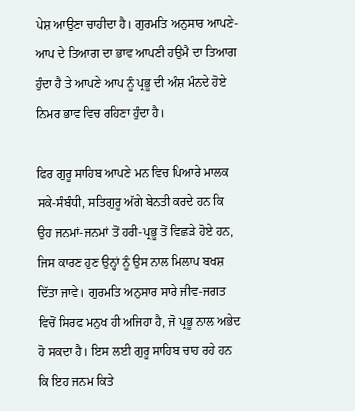ਪੇਸ਼ ਆਉਣਾ ਚਾਹੀਦਾ ਹੈ। ਗੁਰਮਤਿ ਅਨੁਸਾਰ ਆਪਣੇ-ਆਪ ਦੇ ਤਿਆਗ ਦਾ ਭਾਵ ਆਪਣੀ ਹਉਮੈ ਦਾ ਤਿਆਗ ਹੁੰਦਾ ਹੈ ਤੇ ਆਪਣੇ ਆਪ ਨੂੰ ਪ੍ਰਭੂ ਦੀ ਅੰਸ਼ ਮੰਨਦੇ ਹੋਏ ਨਿਮਰ ਭਾਵ ਵਿਚ ਰਹਿਣਾ ਹੁੰਦਾ ਹੈ।

ਫਿਰ ਗੁਰੂ ਸਾਹਿਬ ਆਪਣੇ ਮਨ ਵਿਚ ਪਿਆਰੇ ਮਾਲਕ ਸਕੇ-ਸੰਬੰਧੀ, ਸਤਿਗੁਰੂ ਅੱਗੇ ਬੇਨਤੀ ਕਰਦੇ ਹਨ ਕਿ ਉਹ ਜਨਮਾਂ-ਜਨਮਾਂ ਤੋਂ ਹਰੀ-ਪ੍ਰਭੂ ਤੋਂ ਵਿਛੜੇ ਹੋਏ ਹਨ, ਜਿਸ ਕਾਰਣ ਹੁਣ ਉਨ੍ਹਾਂ ਨੂੰ ਉਸ ਨਾਲ ਮਿਲਾਪ ਬਖਸ਼ ਦਿੱਤਾ ਜਾਵੇ। ਗੁਰਮਤਿ ਅਨੁਸਾਰ ਸਾਰੇ ਜੀਵ-ਜਗਤ ਵਿਚੋਂ ਸਿਰਫ ਮਨੁਖ ਹੀ ਅਜਿਹਾ ਹੈ, ਜੋ ਪ੍ਰਭੂ ਨਾਲ ਅਭੇਦ ਹੋ ਸਕਦਾ ਹੈ। ਇਸ ਲਈ ਗੁਰੂ ਸਾਹਿਬ ਚਾਹ ਰਹੇ ਹਨ ਕਿ ਇਹ ਜਨਮ ਕਿਤੇ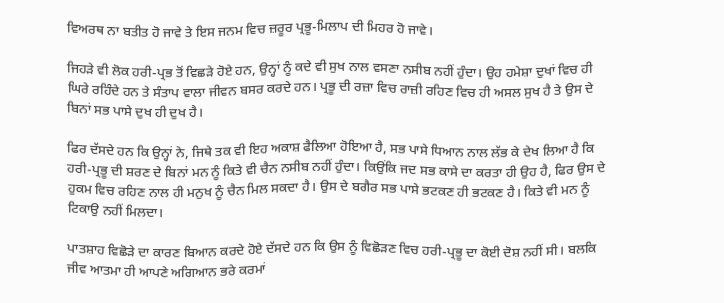ਵਿਅਰਥ ਨਾ ਬਤੀਤ ਹੋ ਜਾਵੇ ਤੇ ਇਸ ਜਨਮ ਵਿਚ ਜ਼ਰੂਰ ਪ੍ਰਭੂ-ਮਿਲਾਪ ਦੀ ਮਿਹਰ ਹੋ ਜਾਵੇ।

ਜਿਹੜੇ ਵੀ ਲੋਕ ਹਰੀ-ਪ੍ਰਭ ਤੋਂ ਵਿਛੜੇ ਹੋਏ ਹਨ, ਉਨ੍ਹਾਂ ਨੂੰ ਕਦੇ ਵੀ ਸੁਖ ਨਾਲ ਵਸਣਾ ਨਸੀਬ ਨਹੀਂ ਹੁੰਦਾ। ਉਹ ਹਮੇਸ਼ਾ ਦੁਖਾਂ ਵਿਚ ਹੀ ਘਿਰੇ ਰਹਿੰਦੇ ਹਨ ਤੇ ਸੰਤਾਪ ਵਾਲਾ ਜੀਵਨ ਬਸਰ ਕਰਦੇ ਹਨ। ਪ੍ਰਭੂ ਦੀ ਰਜ਼ਾ ਵਿਚ ਰਾਜ਼ੀ ਰਹਿਣ ਵਿਚ ਹੀ ਅਸਲ ਸੁਖ ਹੈ ਤੇ ਉਸ ਦੇ ਬਿਨਾਂ ਸਭ ਪਾਸੇ ਦੁਖ ਹੀ ਦੁਖ ਹੈ।

ਫਿਰ ਦੱਸਦੇ ਹਨ ਕਿ ਉਨ੍ਹਾਂ ਨੇ, ਜਿਥੇ ਤਕ ਵੀ ਇਹ ਅਕਾਸ਼ ਫੈਲਿਆ ਹੋਇਆ ਹੈ, ਸਭ ਪਾਸੇ ਧਿਆਨ ਨਾਲ ਲੱਭ ਕੇ ਦੇਖ ਲਿਆ ਹੈ ਕਿ ਹਰੀ-ਪ੍ਰਭੂ ਦੀ ਸ਼ਰਣ ਦੇ ਬਿਨਾਂ ਮਨ ਨੂੰ ਕਿਤੇ ਵੀ ਚੈਨ ਨਸੀਬ ਨਹੀਂ ਹੁੰਦਾ। ਕਿਉਂਕਿ ਜਦ ਸਭ ਕਾਸੇ ਦਾ ਕਰਤਾ ਹੀ ਉਹ ਹੈ, ਫਿਰ ਉਸ ਦੇ ਹੁਕਮ ਵਿਚ ਰਹਿਣ ਨਾਲ ਹੀ ਮਨੁਖ ਨੂੰ ਚੈਨ ਮਿਲ ਸਕਦਾ ਹੈ। ਉਸ ਦੇ ਬਗੈਰ ਸਭ ਪਾਸੇ ਭਟਕਣ ਹੀ ਭਟਕਣ ਹੈ। ਕਿਤੇ ਵੀ ਮਨ ਨੂੰ ਟਿਕਾਉ ਨਹੀਂ ਮਿਲਦਾ।

ਪਾਤਸ਼ਾਹ ਵਿਛੋੜੇ ਦਾ ਕਾਰਣ ਬਿਆਨ ਕਰਦੇ ਹੋਏ ਦੱਸਦੇ ਹਨ ਕਿ ਉਸ ਨੂੰ ਵਿਛੋੜਣ ਵਿਚ ਹਰੀ-ਪ੍ਰਭੂ ਦਾ ਕੋਈ ਦੋਸ਼ ਨਹੀਂ ਸੀ। ਬਲਕਿ ਜੀਵ ਆਤਮਾ ਹੀ ਆਪਣੇ ਅਗਿਆਨ ਭਰੇ ਕਰਮਾਂ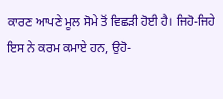ਕਾਰਣ ਆਪਣੇ ਮੂਲ ਸੋਮੇ ਤੋਂ ਵਿਛੜੀ ਹੋਈ ਹੈ। ਜਿਹੋ-ਜਿਹੇ ਇਸ ਨੇ ਕਰਮ ਕਮਾਏ ਹਨ, ਉਹੋ-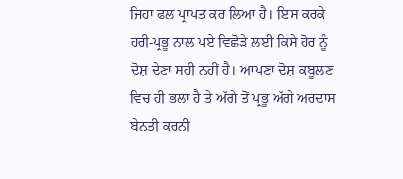ਜਿਹਾ ਫਲ ਪ੍ਰਾਪਤ ਕਰ ਲਿਆ ਹੈ। ਇਸ ਕਰਕੇ ਹਰੀ-ਪ੍ਰਭੂ ਨਾਲ ਪਏ ਵਿਛੋੜੇ ਲਈ ਕਿਸੇ ਹੋਰ ਨੂੰ ਦੋਸ਼ ਦੇਣਾ ਸਹੀ ਨਹੀਂ ਹੈ। ਆਪਣਾ ਦੋਸ਼ ਕਬੂਲਣ ਵਿਚ ਹੀ ਭਲਾ ਹੈ ਤੇ ਅੱਗੇ ਤੋਂ ਪ੍ਰਭੂ ਅੱਗੇ ਅਰਦਾਸ ਬੇਨਤੀ ਕਰਨੀ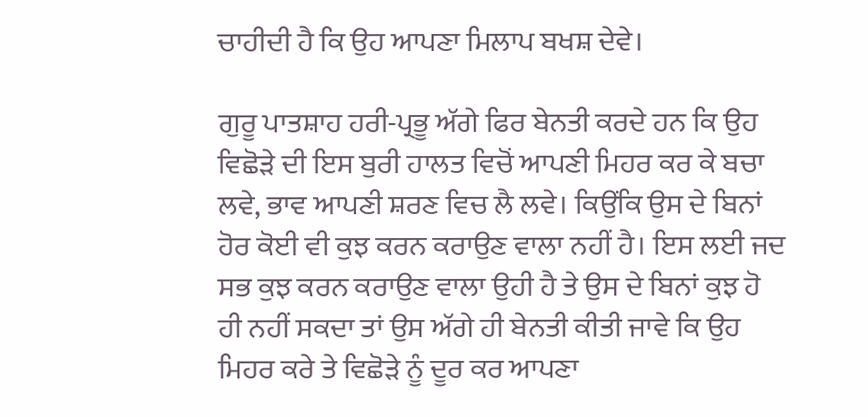ਚਾਹੀਦੀ ਹੈ ਕਿ ਉਹ ਆਪਣਾ ਮਿਲਾਪ ਬਖਸ਼ ਦੇਵੇ।

ਗੁਰੂ ਪਾਤਸ਼ਾਹ ਹਰੀ-ਪ੍ਰਭੂ ਅੱਗੇ ਫਿਰ ਬੇਨਤੀ ਕਰਦੇ ਹਨ ਕਿ ਉਹ ਵਿਛੋੜੇ ਦੀ ਇਸ ਬੁਰੀ ਹਾਲਤ ਵਿਚੋਂ ਆਪਣੀ ਮਿਹਰ ਕਰ ਕੇ ਬਚਾ ਲਵੇ, ਭਾਵ ਆਪਣੀ ਸ਼ਰਣ ਵਿਚ ਲੈ ਲਵੇ। ਕਿਉਂਕਿ ਉਸ ਦੇ ਬਿਨਾਂ ਹੋਰ ਕੋਈ ਵੀ ਕੁਝ ਕਰਨ ਕਰਾਉਣ ਵਾਲਾ ਨਹੀਂ ਹੈ। ਇਸ ਲਈ ਜਦ ਸਭ ਕੁਝ ਕਰਨ ਕਰਾਉਣ ਵਾਲਾ ਉਹੀ ਹੈ ਤੇ ਉਸ ਦੇ ਬਿਨਾਂ ਕੁਝ ਹੋ ਹੀ ਨਹੀਂ ਸਕਦਾ ਤਾਂ ਉਸ ਅੱਗੇ ਹੀ ਬੇਨਤੀ ਕੀਤੀ ਜਾਵੇ ਕਿ ਉਹ ਮਿਹਰ ਕਰੇ ਤੇ ਵਿਛੋੜੇ ਨੂੰ ਦੂਰ ਕਰ ਆਪਣਾ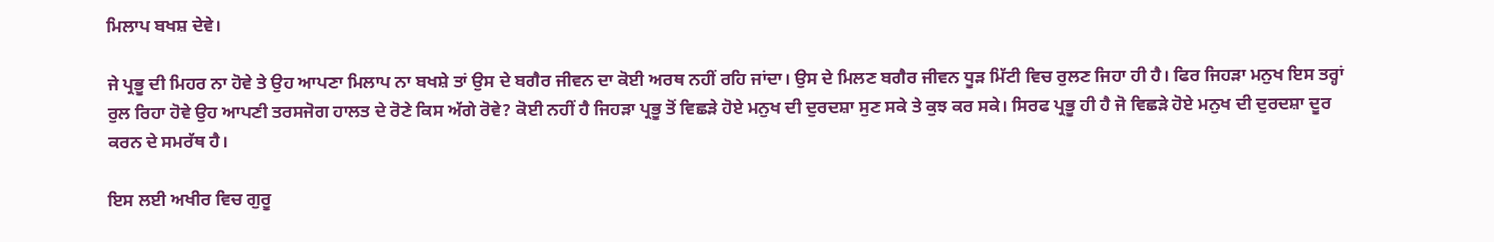ਮਿਲਾਪ ਬਖਸ਼ ਦੇਵੇ।

ਜੇ ਪ੍ਰਭੂ ਦੀ ਮਿਹਰ ਨਾ ਹੋਵੇ ਤੇ ਉਹ ਆਪਣਾ ਮਿਲਾਪ ਨਾ ਬਖਸ਼ੇ ਤਾਂ ਉਸ ਦੇ ਬਗੈਰ ਜੀਵਨ ਦਾ ਕੋਈ ਅਰਥ ਨਹੀਂ ਰਹਿ ਜਾਂਦਾ। ਉਸ ਦੇ ਮਿਲਣ ਬਗੈਰ ਜੀਵਨ ਧੂੜ ਮਿੱਟੀ ਵਿਚ ਰੁਲਣ ਜਿਹਾ ਹੀ ਹੈ। ਫਿਰ ਜਿਹੜਾ ਮਨੁਖ ਇਸ ਤਰ੍ਹਾਂ ਰੁਲ ਰਿਹਾ ਹੋਵੇ ਉਹ ਆਪਣੀ ਤਰਸਜੋਗ ਹਾਲਤ ਦੇ ਰੋਣੇ ਕਿਸ ਅੱਗੇ ਰੋਵੇ? ਕੋਈ ਨਹੀਂ ਹੈ ਜਿਹੜਾ ਪ੍ਰਭੂ ਤੋਂ ਵਿਛੜੇ ਹੋਏ ਮਨੁਖ ਦੀ ਦੁਰਦਸ਼ਾ ਸੁਣ ਸਕੇ ਤੇ ਕੁਝ ਕਰ ਸਕੇ। ਸਿਰਫ ਪ੍ਰਭੂ ਹੀ ਹੈ ਜੋ ਵਿਛੜੇ ਹੋਏ ਮਨੁਖ ਦੀ ਦੁਰਦਸ਼ਾ ਦੂਰ ਕਰਨ ਦੇ ਸਮਰੱਥ ਹੈ।

ਇਸ ਲਈ ਅਖੀਰ ਵਿਚ ਗੁਰੂ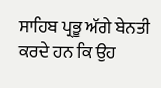ਸਾਹਿਬ ਪ੍ਰਭੂ ਅੱਗੇ ਬੇਨਤੀ ਕਰਦੇ ਹਨ ਕਿ ਉਹ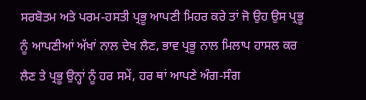ਸਰਬੋਤਮ ਅਤੇ ਪਰਮ-ਹਸਤੀ ਪ੍ਰਭੂ ਆਪਣੀ ਮਿਹਰ ਕਰੇ ਤਾਂ ਜੋ ਉਹ ਉਸ ਪ੍ਰਭੂ ਨੂੰ ਆਪਣੀਆਂ ਅੱਖਾਂ ਨਾਲ ਦੇਖ ਲੈਣ, ਭਾਵ ਪ੍ਰਭੂ ਨਾਲ ਮਿਲਾਪ ਹਾਸਲ ਕਰ ਲੈਣ ਤੇ ਪ੍ਰਭੂ ਉਨ੍ਹਾਂ ਨੂੰ ਹਰ ਸਮੇਂ, ਹਰ ਥਾਂ ਆਪਣੇ ਅੰਗ-ਸੰਗ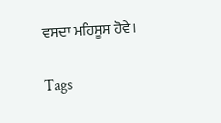ਵਸਦਾ ਮਹਿਸੂਸ ਹੋਵੇ।

Tags